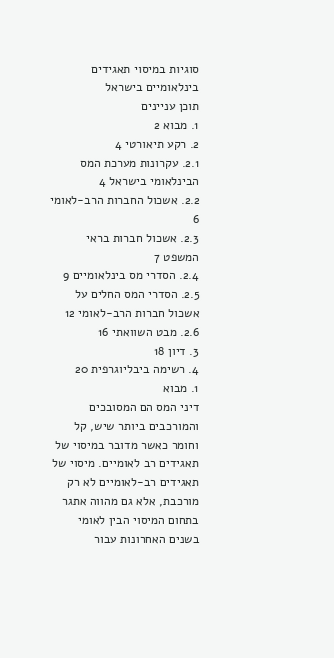סוגיות במיסוי תאגידים בינלאומיים בישראל
תוכן עניינים
1. מבוא 2
2. רקע תיאורטי 4
2.1. עקרונות מערכת המס הבינלאומי בישראל 4
2.2. אשכול החברות הרב-לאומי 6
2.3. אשכול חברות בראי המשפט 7
2.4. הסדרי מס בינלאומיים 9
2.5. הסדרי המס החלים על אשכול חברות הרב-לאומי 12
2.6. מבט השוואתי 16
3. דיון 18
4. רשימה ביבליוגרפית 20
1. מבוא
דיני המס הם המסובכים והמורכבים ביותר שיש, קל וחומר כאשר מדובר במיסוי של תאגידים רב לאומיים. מיסוי של תאגידים רב-לאומיים לא רק מורכבת, אלא גם מהווה אתגר בתחום המיסוי הבין לאומי בשנים האחרונות עבור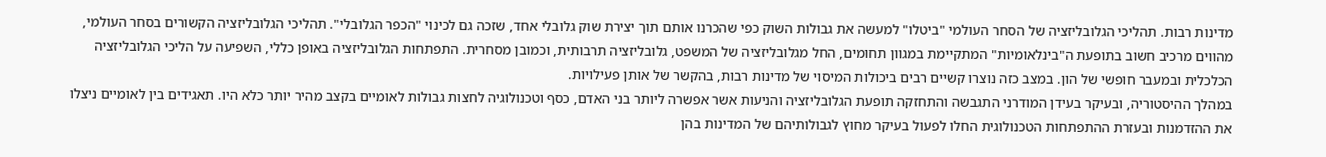מדינות רבות. תהליכי הגלובליזציה של הסחר העולמי "ביטלו" למעשה את גבולות השוק כפי שהכרנו אותם תוך יצירת שוק גלובלי אחד, שזכה גם לכינוי "הכפר הגלובלי". תהליכי הגלובליזציה הקשורים בסחר העולמי, מהווים מרכיב חשוב בתופעת ה"בינלאומיות" המתקיימת במגוון תחומים, החל מגלובליזציה של המשפט, גלובליזציה תרבותית, וכמובן מסחרית. התפתחות הגלובליזציה באופן כללי, השפיעה על הליכי הגלובליזציה הכלכלית ובמעבר חופשי של הון. במצב כזה נוצרו קשיים רבים ביכולות המיסוי של מדינות רבות, בהקשר של אותן פעילויות.
במהלך ההיסטוריה, ובעיקר בעידן המודרני התגבשה והתחזקה תופעת הגלובליזציה והניעות אשר אפשרה ליותר בני האדם, כסף וטכנולוגיה לחצות גבולות לאומיים בקצב מהיר יותר כלא היו. תאגידים בין לאומיים ניצלו את ההזדמנות ובעזרת ההתפתחות הטכנולוגית החלו לפעול בעיקר מחוץ לגבולותיהם של המדינות בהן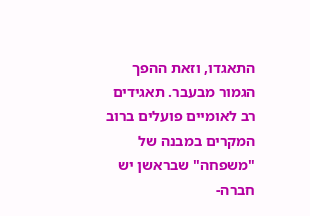התאגדו, וזאת ההפך הגמור מבעבר. תאגידים רב לאומיים פועלים ברוב המקרים במבנה של "משפחה" שבראשן יש חברה-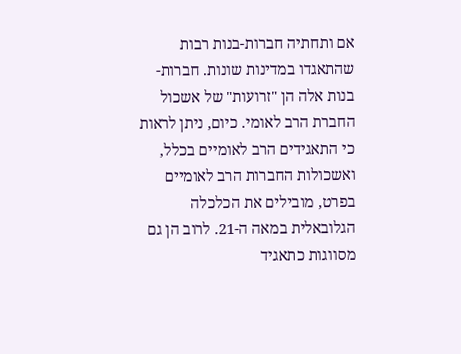אם ותחתיה חברות-בנות רבות שהתאגדו במדינות שונות. חברות-בנות אלה הן "זרועות" של אשכול החברת הרב לאומי. כיום, ניתן לראות כי התאגידים הרב לאומיים בכלל, ואשכולות החברות הרב לאומיים בפרט, מובילים את הכלכלה הגלובאלית במאה ה-21. לרוב הן גם מסווגות כתאגיד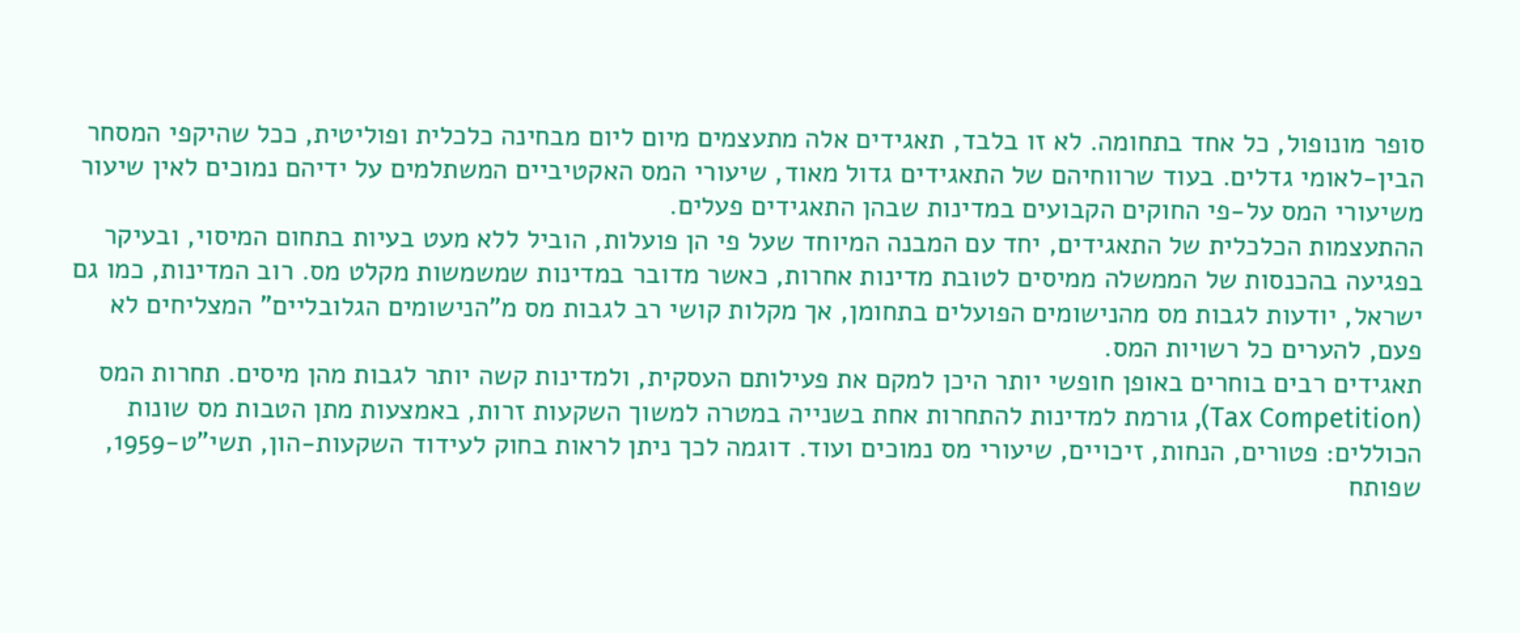סופר מונופול, כל אחד בתחומה. לא זו בלבד, תאגידים אלה מתעצמים מיום ליום מבחינה כלכלית ופוליטית, ככל שהיקפי המסחר הבין-לאומי גדלים. בעוד שרווחיהם של התאגידים גדול מאוד, שיעורי המס האקטיביים המשתלמים על ידיהם נמוכים לאין שיעור משיעורי המס על-פי החוקים הקבועים במדינות שבהן התאגידים פעלים.
ההתעצמות הכלכלית של התאגידים, יחד עם המבנה המיוחד שעל פי הן פועלות, הוביל ללא מעט בעיות בתחום המיסוי, ובעיקר בפגיעה בהכנסות של הממשלה ממיסים לטובת מדינות אחרות, כאשר מדובר במדינות שמשמשות מקלט מס. רוב המדינות, כמו גם ישראל, יודעות לגבות מס מהנישומים הפועלים בתחומן, אך מקלות קושי רב לגבות מס מ"הנישומים הגלובליים" המצליחים לא פעם, להערים כל רשויות המס.
תאגידים רבים בוחרים באופן חופשי יותר היכן למקם את פעילותם העסקית, ולמדינות קשה יותר לגבות מהן מיסים. תחרות המס (Tax Competition), גורמת למדינות להתחרות אחת בשנייה במטרה למשוך השקעות זרות, באמצעות מתן הטבות מס שונות הכוללים: פטורים, הנחות, זיכויים, שיעורי מס נמוכים ועוד. דוגמה לכך ניתן לראות בחוק לעידוד השקעות-הון, תשי"ט-1959, שפותח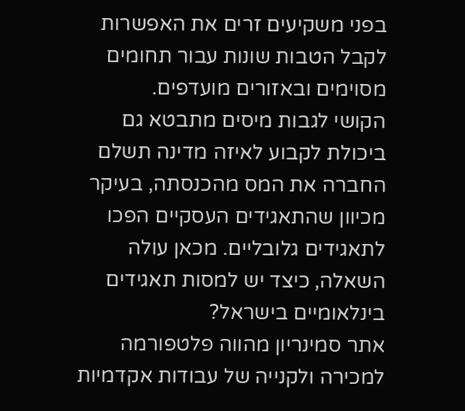בפני משקיעים זרים את האפשרות לקבל הטבות שונות עבור תחומים מסוימים ובאזורים מועדפים.
הקושי לגבות מיסים מתבטא גם ביכולת לקבוע לאיזה מדינה תשלם החברה את המס מהכנסתה, בעיקר מכיוון שהתאגידים העסקיים הפכו לתאגידים גלובליים. מכאן עולה השאלה, כיצד יש למסות תאגידים בינלאומיים בישראל?
אתר סמינריון מהווה פלטפורמה למכירה ולקנייה של עבודות אקדמיות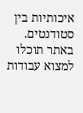איכותיות בין סטודנטים. באתר תוכלו למצוא עבודות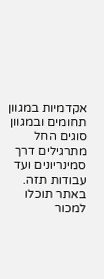אקדמיות במגוון תחומים ובמגוון סוגים החל מתרגילים דרך סמינריונים ועד עבודות תזה. באתר תוכלו למכור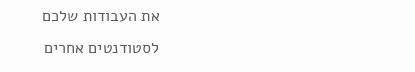את העבודות שלכם לסטודנטים אחרים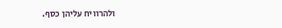ולהרוויח עליהן כסף.